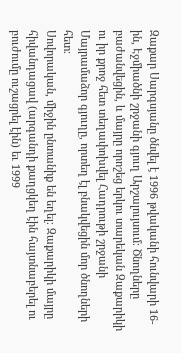Զաքար Սարգսյանը ծնվել է 1996 թվականի հունվարի 16-ին, Էջմիածնի շրջանի գյուղ Արշալույսում։ Ծնողները բաժանվեցին, և մայրը որոշեց երկու տարեկան Զաքարիկի ու իր քրոջ հետ տեղափոխվել Հադրութի շրջանի Մայրամաձոր գյուղը, որտեղ էլ բնակվեցին մոր ծնողների հետ։
Սովորական, միջին ընտանիք են եղել։ Զաքարիկի մայրը հիվանդացավ (արգանդի քաղցկեղ էին հայտնաբերել ու բուժումը ուշացրել էին) եւ 1999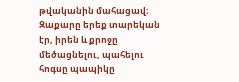թվականին մահացավ։ Զաքարը երեք տարեկան էր, իրեն և քրոջը մեծացնելու, պահելու հոգսը պապիկը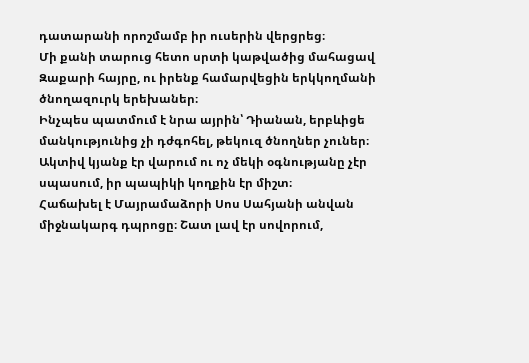դատարանի որոշմամբ իր ուսերին վերցրեց։
Մի քանի տարուց հետո սրտի կաթվածից մահացավ Զաքարի հայրը, ու իրենք համարվեցին երկկողմանի ծնողազուրկ երեխաներ։
Ինչպես պատմում է նրա այրին՝ Դիանան, երբևիցե մանկությունից չի դժգոհել, թեկուզ ծնողներ չուներ։ Ակտիվ կյանք էր վարում ու ոչ մեկի օգնությանը չէր սպասում, իր պապիկի կողքին էր միշտ։
Հաճախել է Մայրամաձորի Սոս Սահյանի անվան միջնակարգ դպրոցը։ Շատ լավ էր սովորում,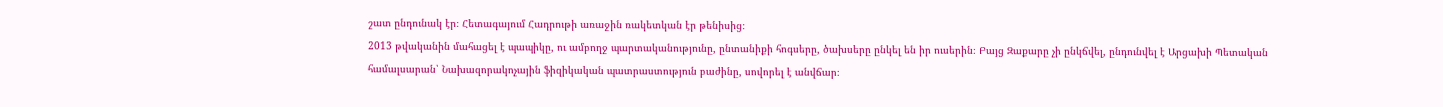շատ ընդունակ էր։ Հետագայում Հադրութի առաջին ռակետկան էր թենիսից։
2013 թվականին մահացել է պապիկը, ու ամբողջ պարտականությունը, ընտանիքի հոգսերը, ծախսերը ընկել են իր ուսերին։ Բայց Զաքարը չի ընկճվել, ընդունվել է Արցախի Պետական համալսարան՝ Նախազորակոչային ֆիզիկական պատրաստություն բաժինը, սովորել է անվճար։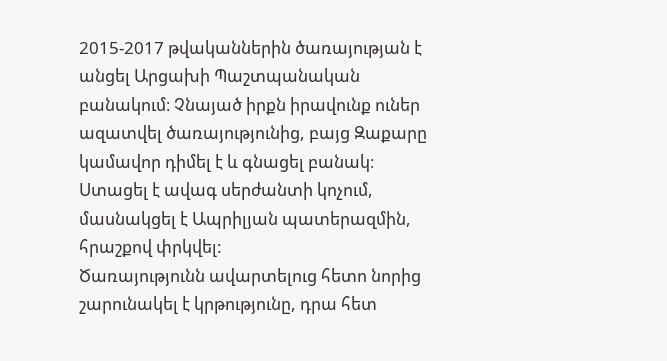2015-2017 թվականներին ծառայության է անցել Արցախի Պաշտպանական բանակում։ Չնայած իրքն իրավունք ուներ ազատվել ծառայությունից, բայց Զաքարը կամավոր դիմել է և գնացել բանակ։ Ստացել է ավագ սերժանտի կոչում, մասնակցել է Ապրիլյան պատերազմին, հրաշքով փրկվել:
Ծառայությունն ավարտելուց հետո նորից շարունակել է կրթությունը, դրա հետ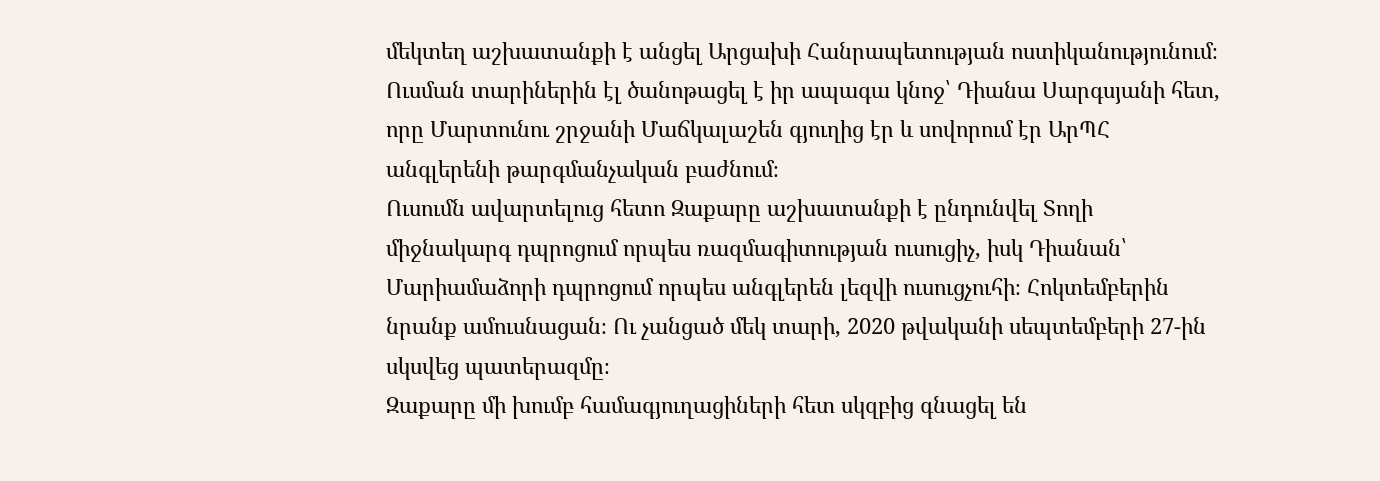մեկտեղ աշխատանքի է անցել Արցախի Հանրապետության ոստիկանությունում։
Ուսման տարիներին էլ ծանոթացել է իր ապագա կնոջ՝ Դիանա Սարգսյանի հետ, որը Մարտունու շրջանի Մաճկալաշեն գյուղից էր և սովորում էր ԱրՊՀ անգլերենի թարգմանչական բաժնում։
Ուսումն ավարտելուց հետո Զաքարը աշխատանքի է ընդունվել Տողի միջնակարգ դպրոցում որպես ռազմագիտության ուսուցիչ, իսկ Դիանան՝ Մարիամաձորի դպրոցում որպես անգլերեն լեզվի ուսուցչուհի։ Հոկտեմբերին նրանք ամուսնացան։ Ու չանցած մեկ տարի, 2020 թվականի սեպտեմբերի 27-ին սկսվեց պատերազմը։
Զաքարը մի խումբ համագյուղացիների հետ սկզբից գնացել են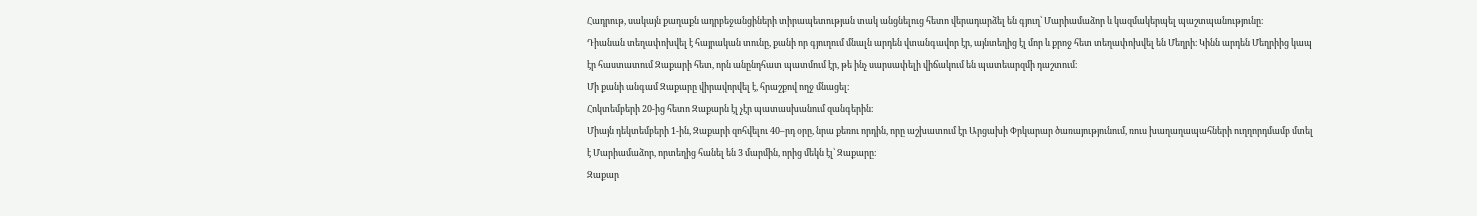Հադրութ, սակայն քաղաքն ադրբեջանցիների տիրապետության տակ անցնելուց հետո վերադարձել են գյուղ՝ Մարիամաձոր և կազմակերպել պաշտպանությունը։
Դիանան տեղափոխվել է հայրական տունը, քանի որ գյուղում մնալն արդեն վտանգավոր էր, այնտեղից էլ մոր և քրոջ հետ տեղափոխվել են Մեղրի։ Կինն արդեն Մեղրիից կապ էր հաստատում Զաքարի հետ, որն անընդհատ պատմում էր, թե ինչ սարսափելի վիճակում են պատեարզմի դաշտում։
Մի քանի անգամ Զաքարը վիրավորվել է, հրաշքով ողջ մնացել։
Հոկտեմբերի 20-ից հետո Զաքարն էլ չէր պատասխանում զանգերին։
Միայն դեկտեմբերի 1-ին, Զաքարի զոհվելու 40–րդ օրը, նրա քեռու որդին, որը աշխատում էր Արցախի Փրկարար ծառայությունում, ռուս խաղաղապահների ուղղորդմամբ մտել է Մարիամաձոր, որտեղից հանել են 3 մարմին, որից մեկն էլ՝ Զաքարը։
Զաքար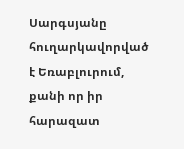Սարգսյանը հուղարկավորված է Եռաբլուրում, քանի որ իր հարազատ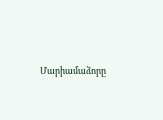Մարիամաձորը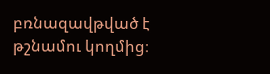բռնազավթված է թշնամու կողմից։